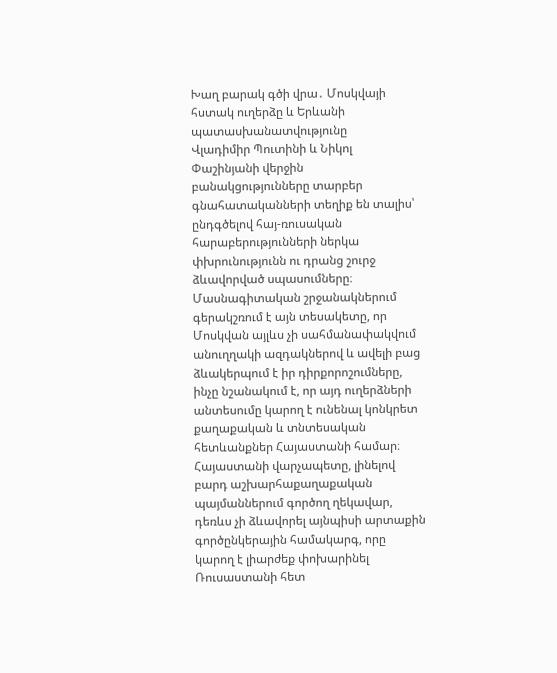Խաղ բարակ գծի վրա․ Մոսկվայի հստակ ուղերձը և Երևանի պատասխանատվությունը
Վլադիմիր Պուտինի և Նիկոլ Փաշինյանի վերջին բանակցությունները տարբեր գնահատականների տեղիք են տալիս՝ ընդգծելով հայ-ռուսական հարաբերությունների ներկա փխրունությունն ու դրանց շուրջ ձևավորված սպասումները։ Մասնագիտական շրջանակներում գերակշռում է այն տեսակետը, որ Մոսկվան այլևս չի սահմանափակվում անուղղակի ազդակներով և ավելի բաց ձևակերպում է իր դիրքորոշումները, ինչը նշանակում է, որ այդ ուղերձների անտեսումը կարող է ունենալ կոնկրետ քաղաքական և տնտեսական հետևանքներ Հայաստանի համար։
Հայաստանի վարչապետը, լինելով բարդ աշխարհաքաղաքական պայմաններում գործող ղեկավար, դեռևս չի ձևավորել այնպիսի արտաքին գործընկերային համակարգ, որը կարող է լիարժեք փոխարինել Ռուսաստանի հետ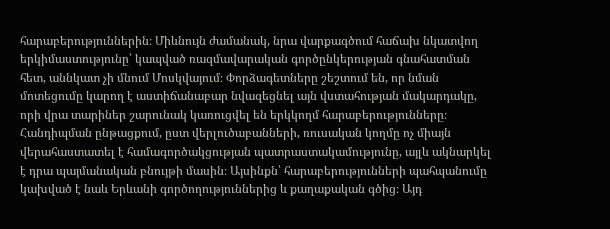հարաբերություններին։ Միևնույն ժամանակ, նրա վարքագծում հաճախ նկատվող երկիմաստությունը՝ կապված ռազմավարական գործընկերության գնահատման հետ, աննկատ չի մնում Մոսկվայում։ Փորձագետները շեշտում են, որ նման մոտեցումը կարող է աստիճանաբար նվազեցնել այն վստահության մակարդակը, որի վրա տարիներ շարունակ կառուցվել են երկկողմ հարաբերությունները։
Հանդիպման ընթացքում, ըստ վերլուծաբանների, ռուսական կողմը ոչ միայն վերահաստատել է համագործակցության պատրաստակամությունը, այլև ակնարկել է դրա պայմանական բնույթի մասին։ Այսինքն՝ հարաբերությունների պահպանումը կախված է նաև Երևանի գործողություններից և քաղաքական գծից։ Այդ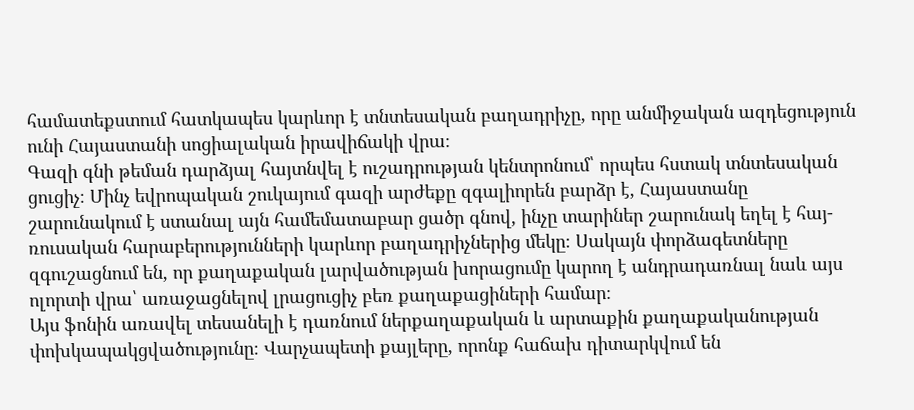համատեքստում հատկապես կարևոր է տնտեսական բաղադրիչը, որը անմիջական ազդեցություն ունի Հայաստանի սոցիալական իրավիճակի վրա։
Գազի գնի թեման դարձյալ հայտնվել է ուշադրության կենտրոնում՝ որպես հստակ տնտեսական ցուցիչ։ Մինչ եվրոպական շուկայում գազի արժեքը զգալիորեն բարձր է, Հայաստանը շարունակում է ստանալ այն համեմատաբար ցածր գնով, ինչը տարիներ շարունակ եղել է հայ-ռուսական հարաբերությունների կարևոր բաղադրիչներից մեկը։ Սակայն փորձագետները զգուշացնում են, որ քաղաքական լարվածության խորացումը կարող է անդրադառնալ նաև այս ոլորտի վրա՝ առաջացնելով լրացուցիչ բեռ քաղաքացիների համար։
Այս ֆոնին առավել տեսանելի է դառնում ներքաղաքական և արտաքին քաղաքականության փոխկապակցվածությունը։ Վարչապետի քայլերը, որոնք հաճախ դիտարկվում են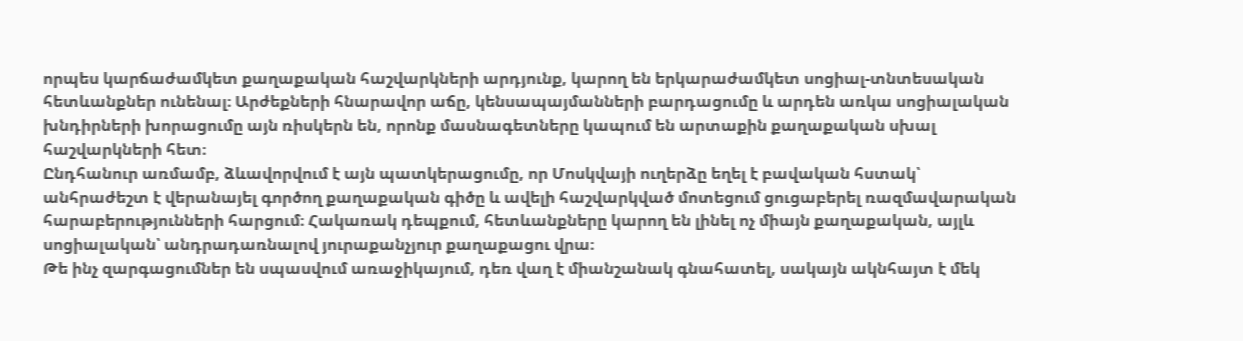որպես կարճաժամկետ քաղաքական հաշվարկների արդյունք, կարող են երկարաժամկետ սոցիալ-տնտեսական հետևանքներ ունենալ։ Արժեքների հնարավոր աճը, կենսապայմանների բարդացումը և արդեն առկա սոցիալական խնդիրների խորացումը այն ռիսկերն են, որոնք մասնագետները կապում են արտաքին քաղաքական սխալ հաշվարկների հետ։
Ընդհանուր առմամբ, ձևավորվում է այն պատկերացումը, որ Մոսկվայի ուղերձը եղել է բավական հստակ՝ անհրաժեշտ է վերանայել գործող քաղաքական գիծը և ավելի հաշվարկված մոտեցում ցուցաբերել ռազմավարական հարաբերությունների հարցում։ Հակառակ դեպքում, հետևանքները կարող են լինել ոչ միայն քաղաքական, այլև սոցիալական՝ անդրադառնալով յուրաքանչյուր քաղաքացու վրա։
Թե ինչ զարգացումներ են սպասվում առաջիկայում, դեռ վաղ է միանշանակ գնահատել, սակայն ակնհայտ է մեկ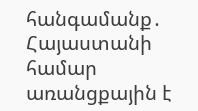հանգամանք․ Հայաստանի համար առանցքային է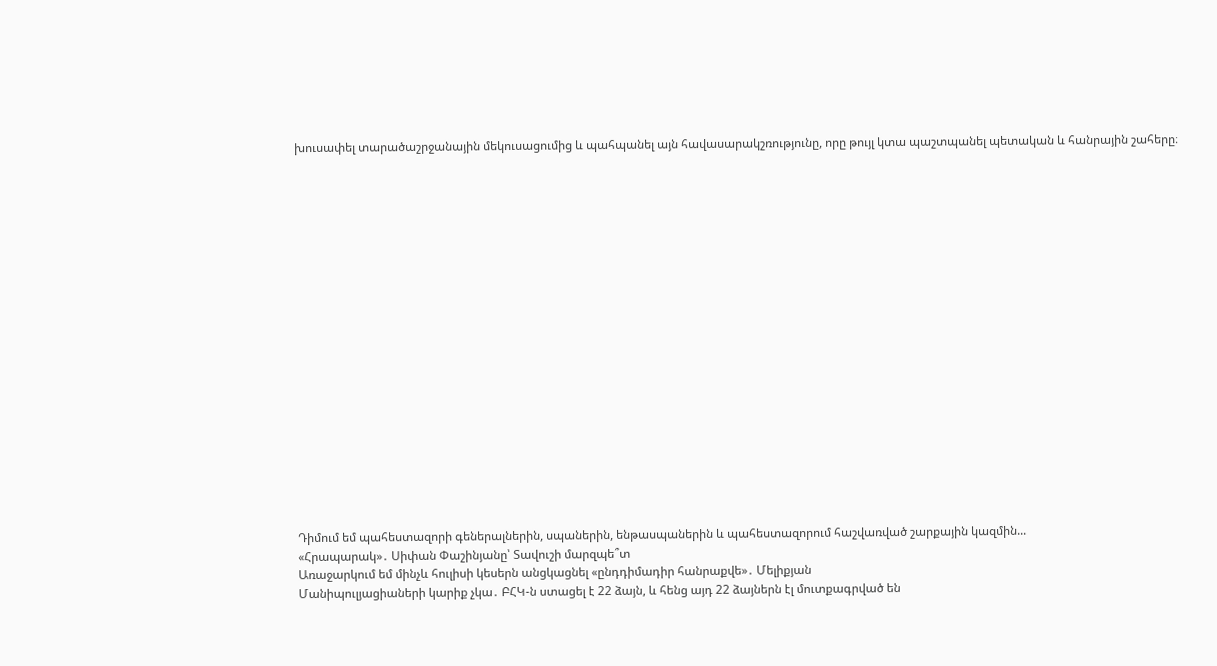խուսափել տարածաշրջանային մեկուսացումից և պահպանել այն հավասարակշռությունը, որը թույլ կտա պաշտպանել պետական և հանրային շահերը։




















Դիմում եմ պահեստազորի գեներալներին, սպաներին, ենթասպաներին և պահեստազորում հաշվառված շարքային կազմին...
«Հրապարակ»․ Սիփան Փաշինյանը՝ Տավուշի մարզպե՞տ
Առաջարկում եմ մինչև հուլիսի կեսերն անցկացնել «ընդդիմադիր հանրաքվե»․ Մելիքյան
Մանիպուլյացիաների կարիք չկա․ ԲՀԿ-ն ստացել է 22 ձայն, և հենց այդ 22 ձայներն էլ մուտքագրված են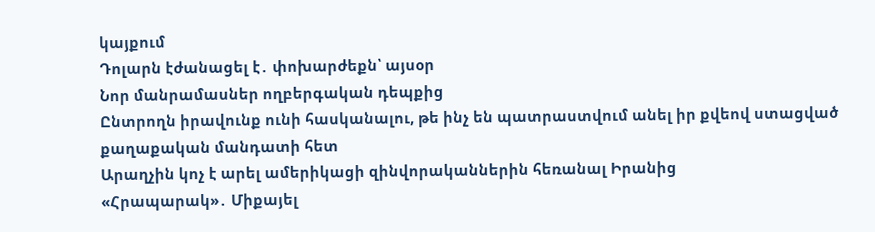կայքում
Դոլարն էժանացել է․ փոխարժեքն՝ այսօր
Նոր մանրամասներ ողբերգական դեպքից
Ընտրողն իրավունք ունի հասկանալու, թե ինչ են պատրաստվում անել իր քվեով ստացված քաղաքական մանդատի հետ
Արաղչին կոչ է արել ամերիկացի զինվորականներին հեռանալ Իրանից
«Հրապարակ»․ Միքայել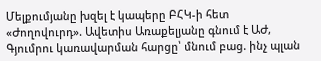Մելքումյանը խզել է կապերը ԲՀԿ-ի հետ
«Ժողովուրդ». Ավետիս Առաքելյանը գնում է ԱԺ, Գյումրու կառավարման հարցը՝ մնում բաց. ինչ պլան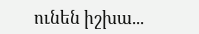ունեն իշխա...